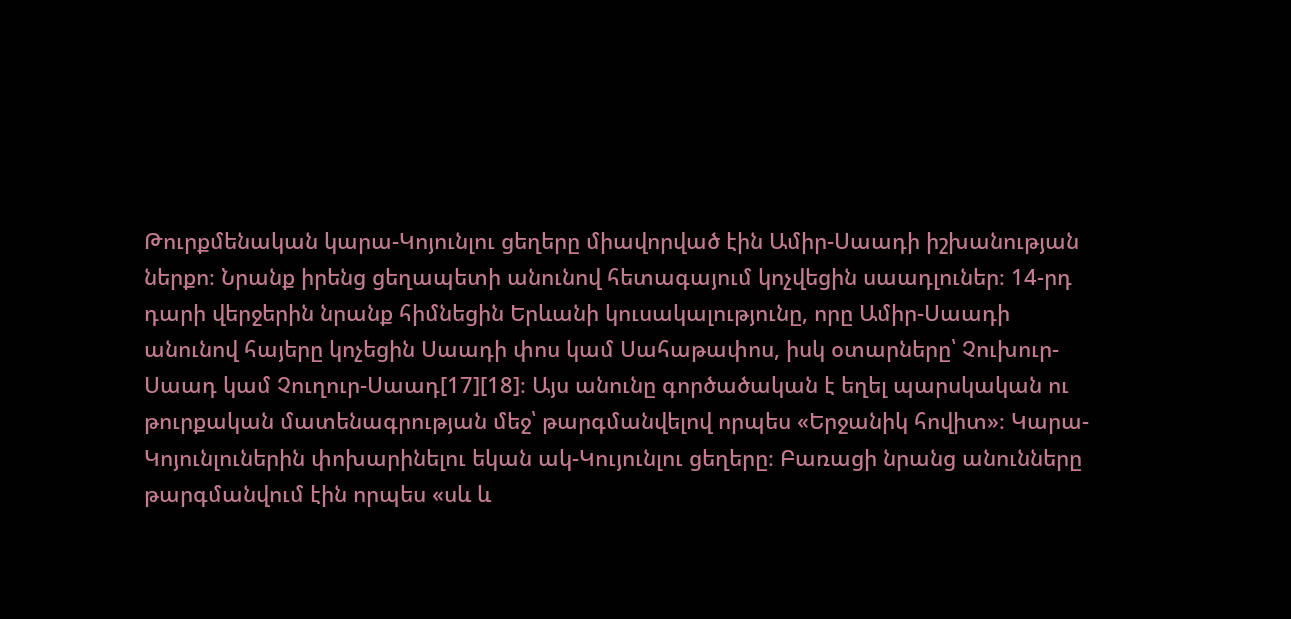Թուրքմենական կարա-Կոյունլու ցեղերը միավորված էին Ամիր-Սաադի իշխանության ներքո։ Նրանք իրենց ցեղապետի անունով հետագայում կոչվեցին սաադլուներ։ 14-րդ դարի վերջերին նրանք հիմնեցին Երևանի կուսակալությունը, որը Ամիր-Սաադի անունով հայերը կոչեցին Սաադի փոս կամ Սահաթափոս, իսկ օտարները՝ Չուխուր-Սաադ կամ Չուղուր-Սաադ[17][18]։ Այս անունը գործածական է եղել պարսկական ու թուրքական մատենագրության մեջ՝ թարգմանվելով որպես «Երջանիկ հովիտ»։ Կարա-Կոյունլուներին փոխարինելու եկան ակ-Կույունլու ցեղերը։ Բառացի նրանց անունները թարգմանվում էին որպես «սև և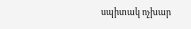սպիտակ ոչխար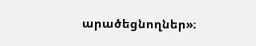արածեցնողներ»։